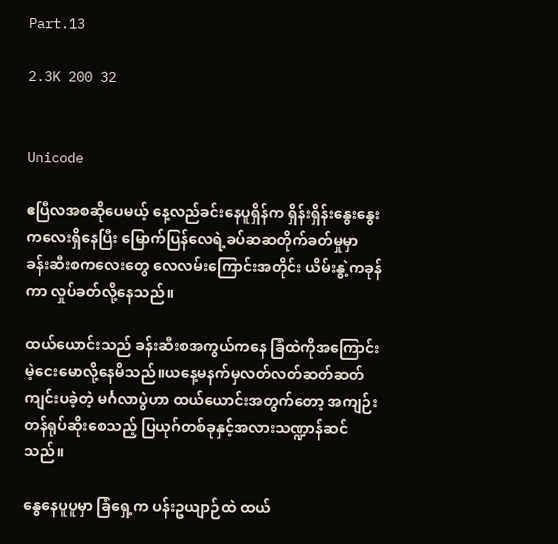Part.13

2.3K 200 32


Unicode

ဧပြီလအစဆိုပေမယ့် နေ့လည်ခင်းနေပူရှိန်က ရှိန်းရှိန်းနွေးနွေးကလေးရှိနေပြီး မြောက်ပြန်လေရဲ့ခပ်ဆဆတိုက်ခတ်မှုမှာ ခန်းဆီးစကလေးတွေ လေလမ်းကြောင်းအတိုင်း ယိမ်းနွဲ့ကခုန်ကာ လှုပ်ခတ်လို့နေသည်။

ထယ်ယောင်းသည် ခန်းဆီးစအကွယ်ကနေ ခြံထဲကိုအကြောင်းမဲ့ငေးမောလို့နေမိသည်။ယနေ့မနက်မှလတ်လတ်ဆတ်ဆတ်ကျင်းပခဲ့တဲ့ မင်္ဂလာပွဲဟာ ထယ်ယောင်းအတွက်တော့ အကျဉ်းတန်ရုပ်ဆိုးစေသည့် ပြယုဂ်တစ်ခုနှင့်အလားသဏ္ဍာန်ဆင်သည်။

နွေနေပူပူမှာ ခြံရှေ့က ပန်းဥယျာဉ်ထဲ ထယ်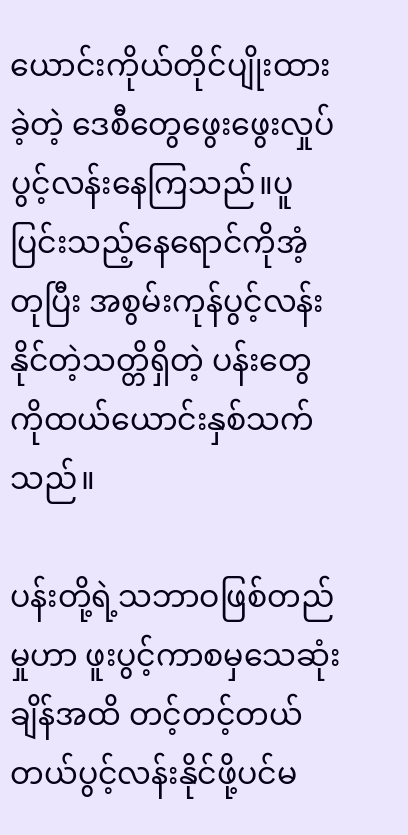ယောင်းကိုယ်တိုင်ပျိုးထားခဲ့တဲ့ ဒေစီတွေဖွေးဖွေးလှုပ်ပွင့်လန်းနေကြသည်။ပူပြင်းသည့်နေရောင်ကိုအံ့တုပြီး အစွမ်းကုန်ပွင့်လန်းနိုင်တဲ့သတ္တိရှိတဲ့ ပန်းတွေကိုထယ်ယောင်းနှစ်သက်သည်။

ပန်းတို့ရဲ့သဘာဝဖြစ်တည်မှုဟာ ဖူးပွင့်ကာစမှသေဆုံးချိန်အထိ တင့်တင့်တယ်တယ်ပွင့်လန်းနိုင်ဖို့ပင်မ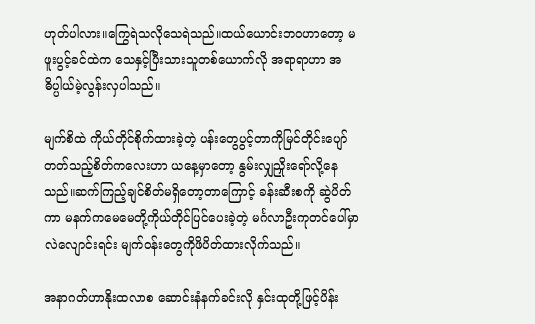ဟုတ်ပါလား။ကြွေရဲသလိုသေရဲသည်။ထယ်ယောင်းဘဝဟာတော့ မဖူးပွင့်ခင်ထဲက သေနှင့်ပြီးသားသူတစ်ယောက်လို အရာရာဟာ အဓိပ္ပါယ်မဲ့လွန်းလှပါသည်။

မျက်စိထဲ ကိုယ်တိုင်စိုက်ထားခဲ့တဲ့ ပန်းတွေပွင့်တာကိုမြင်တိုင်းပျော်တတ်သည့်စိတ်ကလေးဟာ ယနေ့မှာတော့ နွမ်းလျှညှိုးရော်လို့နေသည်။ဆက်ကြည့်ချင်စိတ်မရှိတော့တာကြောင့် ခန်းဆီးစကို ဆွဲပိတ်ကာ မနက်ကမေမေတို့ကိုယ်တိုင်ပြင်ပေးခဲ့တဲ့ မင်္ဂလာဦးကုတင်ပေါ်မှာလဲလျောင်းရင်း မျက်ဝန်းတွေကိုဖိပိတ်ထားလိုက်သည်။

အနာဂတ်ဟာနိုးထလာစ ဆောင်းနံနက်ခင်းလို နှင်းထုတို့ဖြင့်ပိန်း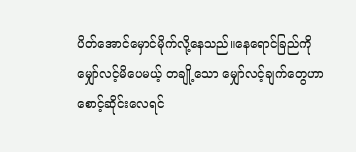ပိတ်အောင်မှောင်မိုက်လို့နေသည်။နေရောင်ခြည်ကိုမျှော်လင့်မိပေမယ့် တချို့သော မျှော်လင့်ချက်တွေဟာ စောင့်ဆိုင်းလေရင်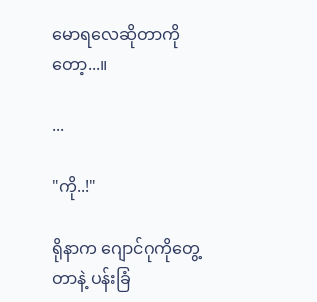မောရလေဆိုတာကိုတော့...။

...

"ကို..!"

ရိုနာက ဂျောင်ဂုကိုတွေ့တာနဲ့ ပန်းခြံ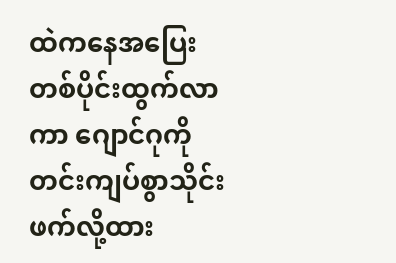ထဲကနေအပြေးတစ်ပိုင်းထွက်လာကာ ဂျောင်ဂုကိုတင်းကျပ်စွာသိုင်းဖက်လို့ထား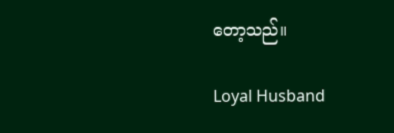တော့သည်။

Loyal Husband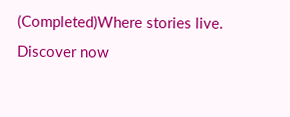(Completed)Where stories live. Discover now